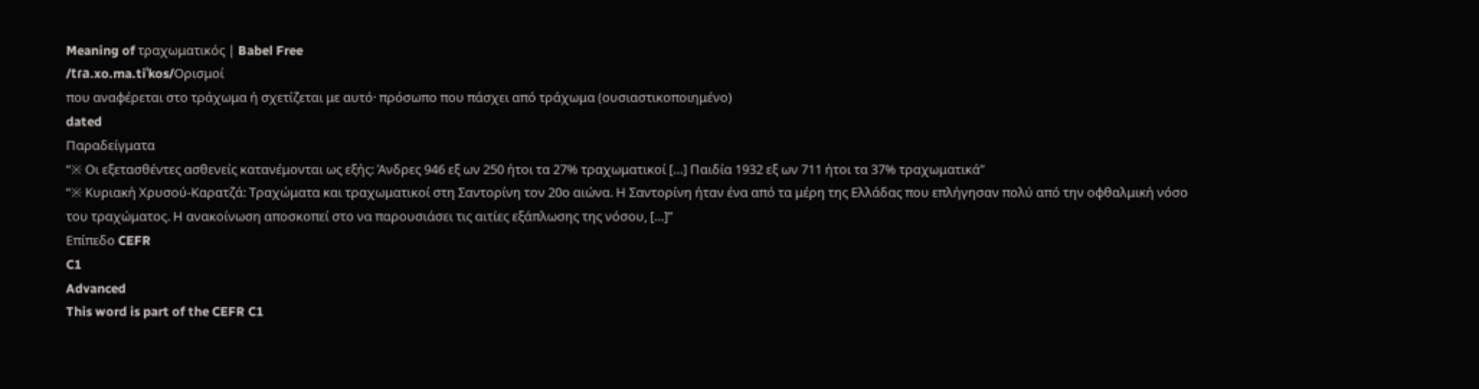Meaning of τραχωματικός | Babel Free
/tɾa.xo.ma.tiˈkos/Ορισμοί
που αναφέρεται στο τράχωμα ή σχετίζεται με αυτό· πρόσωπο που πάσχει από τράχωμα (ουσιαστικοποιημένο)
dated
Παραδείγματα
“※ Οι εξετασθέντες ασθενείς κατανέμονται ως εξής: Άνδρες 946 εξ ων 250 ήτοι τα 27% τραχωματικοί […] Παιδία 1932 εξ ων 711 ήτοι τα 37% τραχωματικά”
“※ Κυριακή Χρυσού-Καρατζά: Τραχώματα και τραχωματικοί στη Σαντορίνη τον 20ο αιώνα. Η Σαντορίνη ήταν ένα από τα μέρη της Ελλάδας που επλήγησαν πολύ από την οφθαλμική νόσο του τραχώματος. Η ανακοίνωση αποσκοπεί στο να παρουσιάσει τις αιτίες εξάπλωσης της νόσου, […]”
Επίπεδο CEFR
C1
Advanced
This word is part of the CEFR C1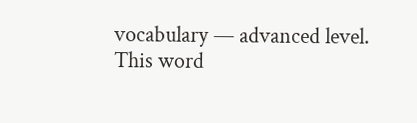vocabulary — advanced level.
This word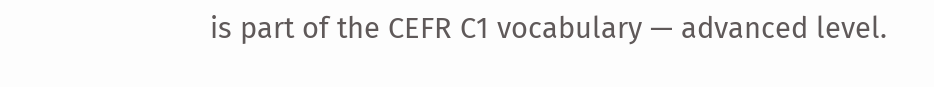is part of the CEFR C1 vocabulary — advanced level.